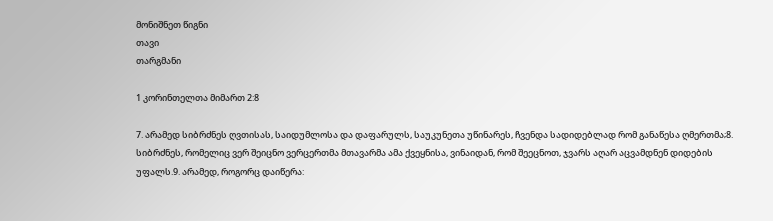მონიშნეთ წიგნი
თავი
თარგმანი

1 კორინთელთა მიმართ 2:8

7. არამედ სიბრძნეს ღვთისას, საიდუმლოსა და დაფარულს, საუკუნეთა უწინარეს, ჩვენდა სადიდებლად რომ განაწესა ღმერთმა;8. სიბრძნეს, რომელიც ვერ შეიცნო ვერცერთმა მთავარმა ამა ქვეყნისა, ვინაიდან, რომ შეეცნოთ, ჯვარს აღარ აცვამდნენ დიდების უფალს.9. არამედ, როგორც დაიწერა: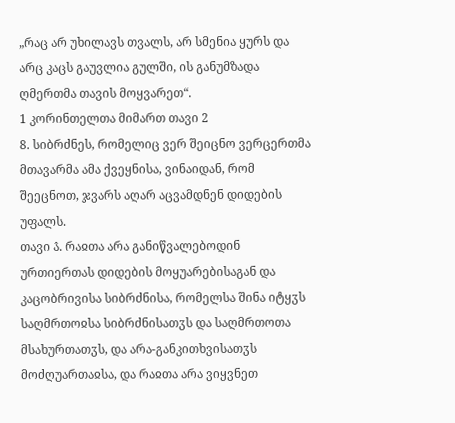„რაც არ უხილავს თვალს, არ სმენია ყურს და არც კაცს გაუვლია გულში, ის განუმზადა ღმერთმა თავის მოყვარეთ“.
1 კორინთელთა მიმართ თავი 2
8. სიბრძნეს, რომელიც ვერ შეიცნო ვერცერთმა მთავარმა ამა ქვეყნისა, ვინაიდან, რომ შეეცნოთ, ჯვარს აღარ აცვამდნენ დიდების უფალს.
თავი ა̂. რაჲთა არა განიწვალებოდინ ურთიერთას დიდების მოყუარებისაგან და კაცობრივისა სიბრძნისა, რომელსა შინა იტყჳს საღმრთოჲსა სიბრძნისათჳს და საღმრთოთა მსახურთათჳს, და არა-განკითხვისათჳს მოძღუართაჲსა, და რაჲთა არა ვიყვნეთ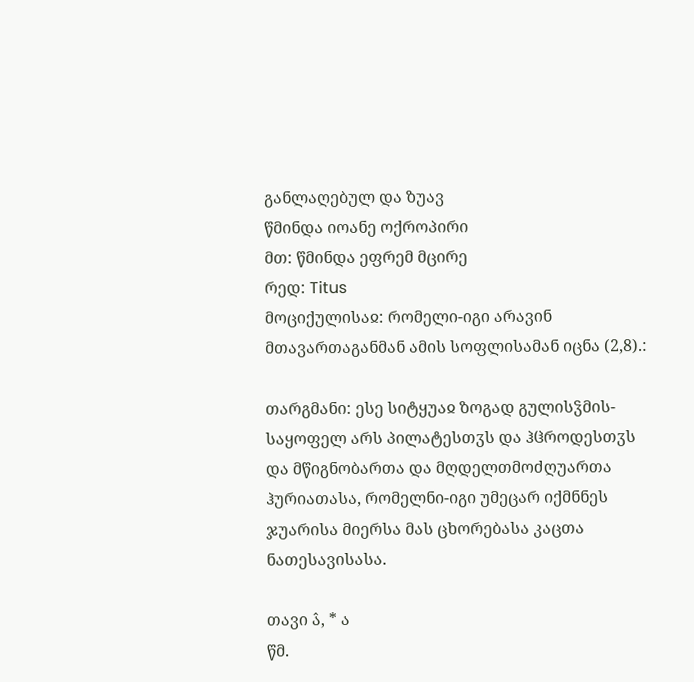განლაღებულ და ზუავ
წმინდა იოანე ოქროპირი
მთ: წმინდა ეფრემ მცირე
რედ: Titus
მოციქულისაჲ: რომელი-იგი არავინ მთავართაგანმან ამის სოფლისამან იცნა (2,8).:

თარგმანი: ესე სიტყუაჲ ზოგად გულისჴმის-საყოფელ არს პილატესთჳს და ჰჱროდესთჳს და მწიგნობართა და მღდელთმოძღუართა ჰურიათასა, რომელნი-იგი უმეცარ იქმნნეს ჯუარისა მიერსა მას ცხორებასა კაცთა ნათესავისასა.

თავი ა̂, * ა
წმ.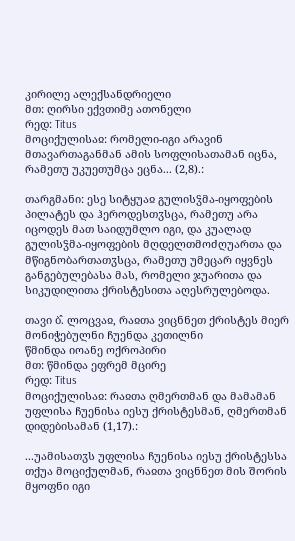კირილე ალექსანდრიელი
მთ: ღირსი ექვთიმე ათონელი
რედ: Titus
მოციქულისაჲ: რომელი-იგი არავინ მთავართაგანმან ამის სოფლისათამან იცნა, რამეთუ უკუეთუმცა ეცნა... (2,8).:

თარგმანი: ესე სიტყუაჲ გულისჴმა-იყოფების პილატეს და ჰეროდესთჳსცა, რამეთუ არა იცოდეს მათ საიდუმლო იგი, და კუალად გულისჴმა-იყოფების მღდელთმოძღუართა და მწიგნობართათჳსცა, რამეთუ უმეცარ იყვნეს განგებულებასა მას, რომელი ჯუარითა და სიკუდილითა ქრისტესითა აღესრულებოდა.

თავი ბ̂. ლოცვაჲ, რაჲთა ვიცნნეთ ქრისტეს მიერ მონიჭებულნი ჩუენდა კეთილნი
წმინდა იოანე ოქროპირი
მთ: წმინდა ეფრემ მცირე
რედ: Titus
მოციქულისაჲ: რაჲთა ღმერთმან და მამამან უფლისა ჩუენისა იესუ ქრისტესმან, ღმერთმან დიდებისამან (1,17).:

...უამისათჳს უფლისა ჩუენისა იესუ ქრისტესსა თქუა მოციქულმან, რაჲთა ვიცნნეთ მის შორის მყოფნი იგი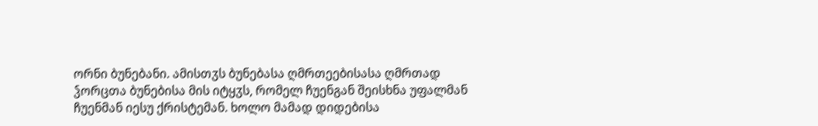ორნი ბუნებანი. ამისთჳს ბუნებასა ღმრთეებისასა ღმრთად ჴორცთა ბუნებისა მის იტყჳს, რომელ ჩუენგან შეისხნა უფალმან ჩუენმან იესუ ქრისტემან. ხოლო მამად დიდებისა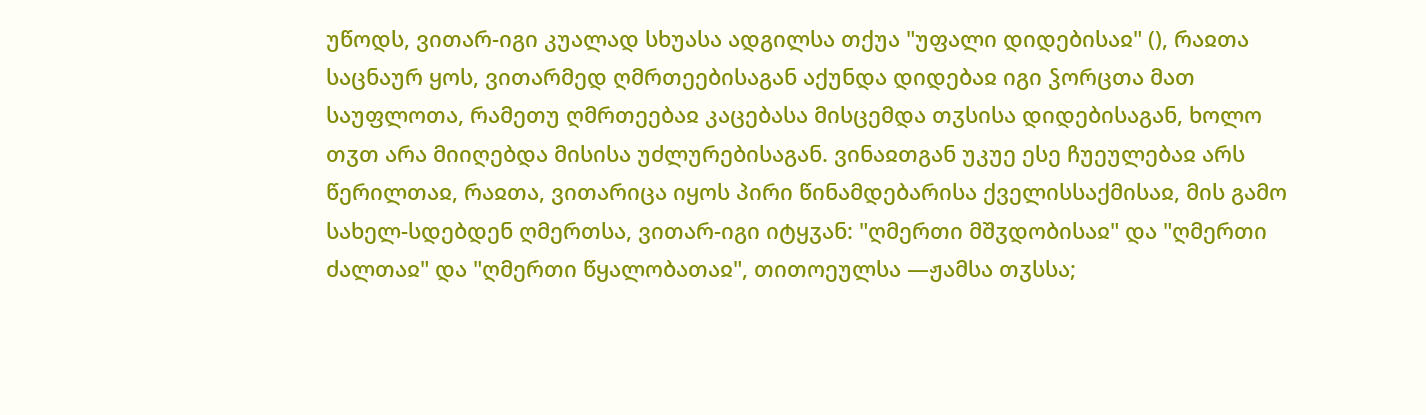უწოდს, ვითარ-იგი კუალად სხუასა ადგილსა თქუა "უფალი დიდებისაჲ" (), რაჲთა საცნაურ ყოს, ვითარმედ ღმრთეებისაგან აქუნდა დიდებაჲ იგი ჴორცთა მათ საუფლოთა, რამეთუ ღმრთეებაჲ კაცებასა მისცემდა თჳსისა დიდებისაგან, ხოლო თჳთ არა მიიღებდა მისისა უძლურებისაგან. ვინაჲთგან უკუე ესე ჩუეულებაჲ არს წერილთაჲ, რაჲთა, ვითარიცა იყოს პირი წინამდებარისა ქველისსაქმისაჲ, მის გამო სახელ-სდებდენ ღმერთსა, ვითარ-იგი იტყჳან: "ღმერთი მშჳდობისაჲ" და "ღმერთი ძალთაჲ" და "ღმერთი წყალობათაჲ", თითოეულსა —ჟამსა თჳსსა;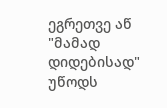ეგრეთვე აწ "მამად დიდებისად" უწოდს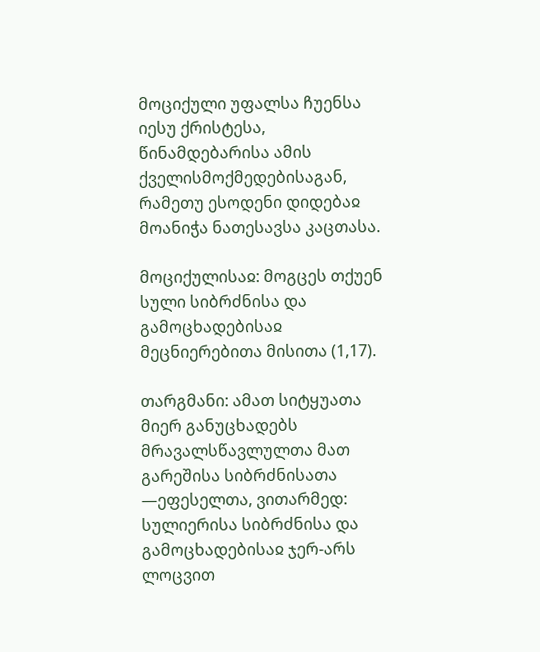მოციქული უფალსა ჩუენსა იესუ ქრისტესა, წინამდებარისა ამის ქველისმოქმედებისაგან, რამეთუ ესოდენი დიდებაჲ მოანიჭა ნათესავსა კაცთასა.

მოციქულისაჲ: მოგცეს თქუენ სული სიბრძნისა და გამოცხადებისაჲ მეცნიერებითა მისითა (1,17).

თარგმანი: ამათ სიტყუათა მიერ განუცხადებს მრავალსწავლულთა მათ გარეშისა სიბრძნისათა —ეფესელთა, ვითარმედ: სულიერისა სიბრძნისა და გამოცხადებისაჲ ჯერ-არს ლოცვით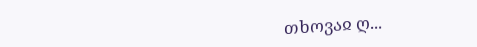თხოვაჲ ღ...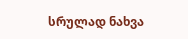სრულად ნახვა